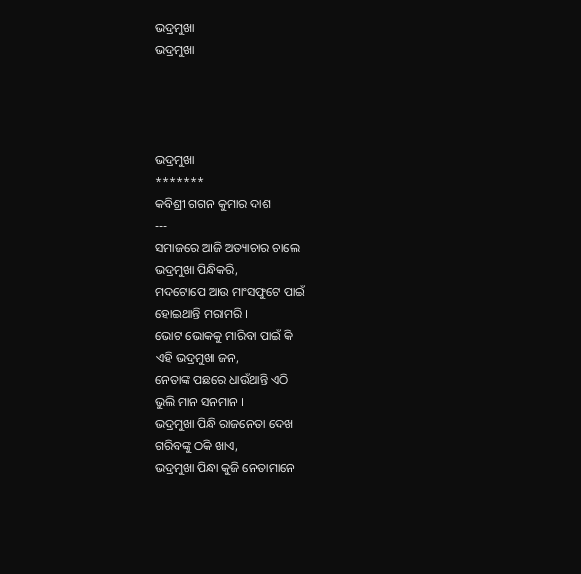ଭଦ୍ରମୁଖା
ଭଦ୍ରମୁଖା




ଭଦ୍ରମୁଖା
*******
କବିଶ୍ରୀ ଗଗନ କୁମାର ଦାଶ
---
ସମାଜରେ ଆଜି ଅତ୍ୟାଚାର ଚାଲେ
ଭଦ୍ରମୁଖା ପିନ୍ଧିକରି,
ମଦଟୋପେ ଆଉ ମାଂସଫୁଟେ ପାଇଁ
ହୋଇଥାନ୍ତି ମରାମରି ।
ଭୋଟ ଭୋକକୁ ମାରିବା ପାଇଁ କି
ଏହି ଭଦ୍ରମୁଖା ଜନ,
ନେତାଙ୍କ ପଛରେ ଧାଉଁଥାନ୍ତି ଏଠି
ଭୁଲି ମାନ ସନମାନ ।
ଭଦ୍ରମୁଖା ପିନ୍ଧି ରାଜନେତା ଦେଖ
ଗରିବଙ୍କୁ ଠକି ଖାଏ,
ଭଦ୍ରମୁଖା ପିନ୍ଧା କୁଜି ନେତାମାନେ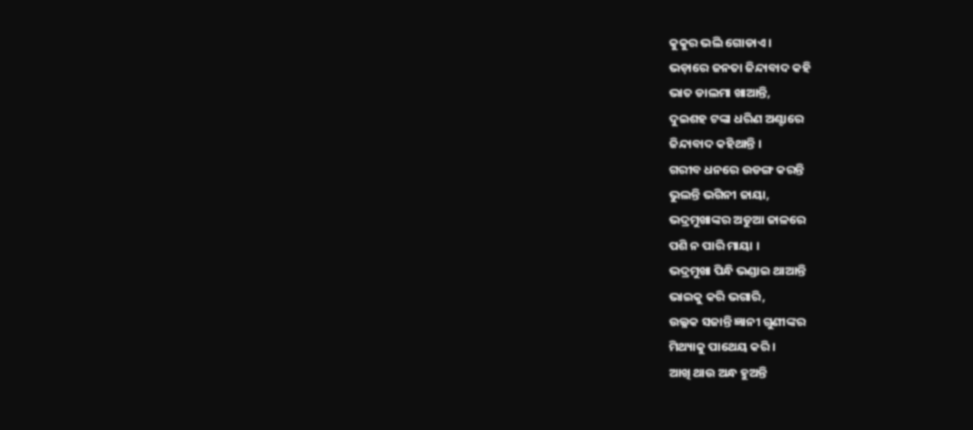କୁକୁର ଭଲି ଗୋଡାଏ ।
ଭଡ଼ାରେ ଜନତା ଜିନ୍ଦାବାଦ କହି
ଭାତ ଡାଲମା ଖାଆନ୍ତି,
ଦୁଇଶହ ଟଙ୍କା ଧରିଣ ଅଣ୍ଟାରେ
ଜିନ୍ଦାବାଦ କହିଥାନ୍ତି ।
ଗରୀବ ଧନରେ ଉଡଙ୍ଗ କରନ୍ତି
ଭୁଲନ୍ତି ଭଗିନୀ ଜାୟା,
ଭଦ୍ରମୁଖାଙ୍କର ଅଡୁଆ ଜାଳରେ
ପଶି ନ ପାରି ମାୟା ।
ଭଦ୍ରମୁଖା ପିନ୍ଧି ଭଣ୍ଡାଇ ଥାଆନ୍ତି
ଭାଇକୁ କରି ଭଗାରି,
ଉଲ୍ଳକ ସଜାନ୍ତି ଜ୍ଞାନୀ ଗୁଣୀଙ୍କର
ମିଥ୍ୟାକୁ ପାଥେୟ କରି ।
ଆଖି ଥାଉ ଅନ୍ଧ ହୁଅନ୍ତି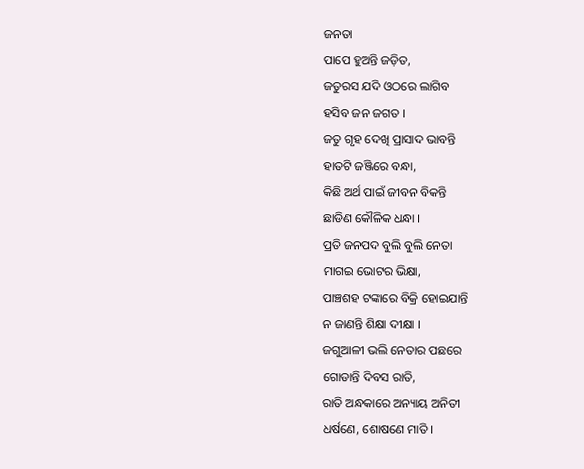ଜନତା
ପାପେ ହୁଅନ୍ତି ଜଡ଼ିତ,
ଜତୁରସ ଯଦି ଓଠରେ ଲାଗିବ
ହସିବ ଜନ ଜଗତ ।
ଜତୁ ଗୃହ ଦେଖି ପ୍ରାସାଦ ଭାବନ୍ତି
ହାତଟି ଜଞ୍ଜିରେ ବନ୍ଧା,
କିଛି ଅର୍ଥ ପାଇଁ ଜୀବନ ବିକନ୍ତି
ଛାଡିଣ କୌଳିକ ଧନ୍ଧା ।
ପ୍ରତି ଜନପଦ ବୁଲି ବୁଲି ନେତା
ମାଗଇ ଭୋଟର ଭିକ୍ଷା,
ପାଞ୍ଚଶହ ଟଙ୍କାରେ ବିକ୍ରି ହୋଇଯାନ୍ତି
ନ ଜାଣନ୍ତି ଶିକ୍ଷା ଦୀକ୍ଷା ।
ଜଗୁଆଳୀ ଭଲି ନେତାର ପଛରେ
ଗୋଡାନ୍ତି ଦିବସ ରାତି,
ରାତି ଅନ୍ଧକାରେ ଅନ୍ୟାୟ ଅନିତୀ
ଧର୍ଷଣେ, ଶୋଷଣେ ମାତି ।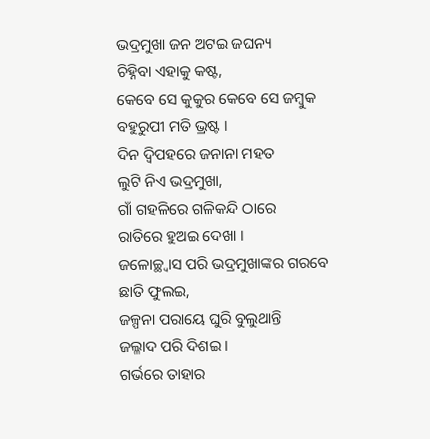ଭଦ୍ରମୁଖା ଜନ ଅଟଇ ଜଘନ୍ୟ
ଚିହ୍ନିବା ଏହାକୁ କଷ୍ଟ,
କେବେ ସେ କୁକୁର କେବେ ସେ ଜମ୍ବୁକ
ବହୁରୁପୀ ମତି ଭ୍ରଷ୍ଟ ।
ଦିନ ଦ୍ୱିପହରେ ଜନାନା ମହତ
ଲୁଟି ନିଏ ଭଦ୍ରମୁଖା,
ଗାଁ ଗହଳିରେ ଗଳିକନ୍ଦି ଠାରେ
ରାତିରେ ହୁଅଇ ଦେଖା ।
ଜଳୋଚ୍ଛ୍ବାସ ପରି ଭଦ୍ରମୁଖାଙ୍କର ଗରବେ ଛାତି ଫୁଲଇ,
ଜଳ୍ପନା ପରାୟେ ଘୁରି ବୁଲୁଥାନ୍ତି
ଜଲ୍ଳାଦ ପରି ଦିଶଇ ।
ଗର୍ଭରେ ତାହାର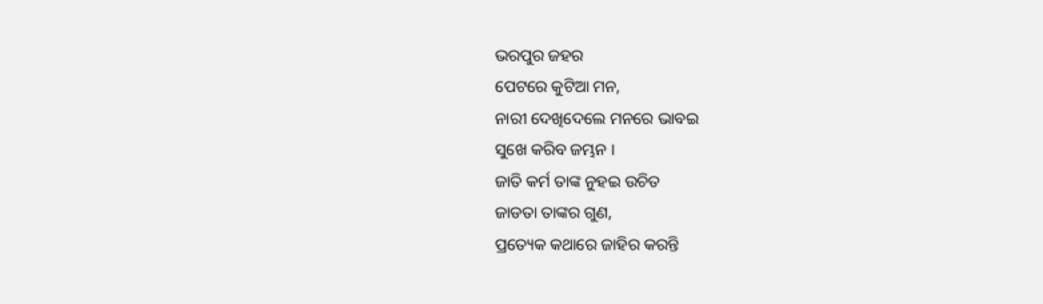ଭରପୁର ଜହର
ପେଟରେ କୁଟିଆ ମନ,
ନାରୀ ଦେଖିଦେଲେ ମନରେ ଭାବଇ
ସୁଖେ କରିବ ଜମ୍ଭନ ।
ଜାତି କର୍ମ ତାଙ୍କ ନୁହଇ ଉଚିତ
ଜାଡତା ତାଙ୍କର ଗୁଣ,
ପ୍ରତ୍ୟେକ କଥାରେ ଜାହିର କରନ୍ତି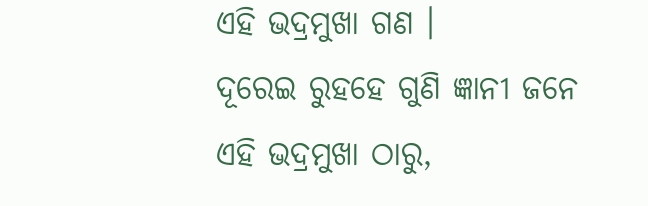ଏହି ଭଦ୍ରମୁଖା ଗଣ ।
ଦୂରେଇ ରୁହହେ ଗୁଣି ଜ୍ଞାନୀ ଜନେ
ଏହି ଭଦ୍ରମୁଖା ଠାରୁ,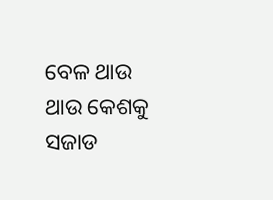ବେଳ ଥାଉ ଥାଉ କେଶକୁ ସଜାଡ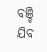ବଞ୍ଚି ଯିବ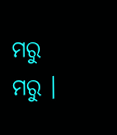ମରୁ ମରୁ ।